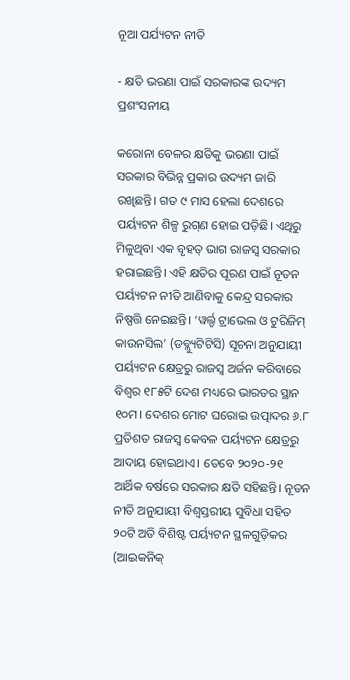ନୂଆ ପର୍ଯ୍ୟଟନ ନୀତି

- କ୍ଷତି ଭରଣା ପାଇଁ ସରକାରଙ୍କ ଉଦ୍ୟମ ପ୍ରଶଂସନୀୟ

କରୋନା ବେଳର କ୍ଷତିକୁ ଭରଣା ପାଇଁ ସରକାର ବିଭିନ୍ନ ପ୍ରକାର ଉଦ୍ୟମ ଜାରି ରଖିଛନ୍ତି। ଗତ ୯ ମାସ ହେଲା ଦେଶରେ ପର୍ୟ୍ୟଟନ ଶିଳ୍ପ ରୁଗ୍‌ଣ ହୋଇ ପଡ଼ିଛି। ଏଥିରୁ ମିଳୁଥିବା ଏକ ବୃହତ୍‌ ଭାଗ ରାଜସ୍ବ ସରକାର ହରାଇଛନ୍ତି। ଏହି କ୍ଷତିର ପୂରଣ ପାଇଁ ନୂତନ ପର୍ୟ୍ୟଟନ ନୀତି ଆଣିବାକୁ କେନ୍ଦ୍ର ସରକାର ନିଷ୍ପତ୍ତି ନେଇଛନ୍ତି। ‘ୱର୍ଲ୍ଡ ଟ୍ରାଭେଲ ଓ ଟୁରିଜିମ୍‌ କାଉନସିଲ’ (ଡବ୍ଲ୍ୟୁଟିଟିସି) ସୂଚନା ଅନୁଯାୟୀ ପର୍ୟ୍ୟଟନ କ୍ଷେତ୍ରରୁ ରାଜସ୍ବ ଅର୍ଜନ କରିବାରେ ବିଶ୍ବର ୧୮୫ଟି ଦେଶ ମଧ୍ୟରେ ଭାରତର ସ୍ଥାନ ୧୦ମ। ଦେଶର ମୋଟ ଘରୋଇ ଉତ୍ପାଦର ୬.୮ ପ୍ରତିଶତ ରାଜସ୍ବ କେବଳ ପର୍ୟ୍ୟଟନ କ୍ଷେତ୍ରରୁ ଆଦାୟ ହୋଇଥାଏ। ତେବେ ୨୦୨୦-୨୧ ଆର୍ଥିକ ବର୍ଷରେ ସରକାର କ୍ଷତି ସହିଛନ୍ତି। ନୂତନ ନୀତି ଅନୁଯାୟୀ ବିଶ୍ବସ୍ତରୀୟ ସୁବିଧା ସହିତ ୨୦ଟି ଅତି ବିଶିଷ୍ଟ ପର୍ୟ୍ୟଟନ ସ୍ଥଳଗୁଡ଼ିକର (ଆଇକନିକ୍‌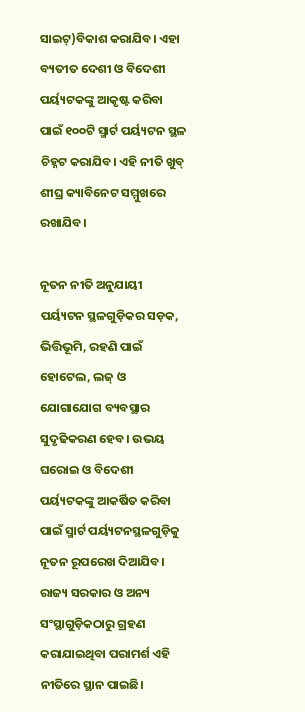ସାଇଟ୍‌)ବିକାଶ କରାଯିବ। ଏହା ବ୍ୟତୀତ ଦେଶୀ ଓ ବିଦେଶୀ ପର୍ୟ୍ୟଟକଙ୍କୁ ଆକୃଷ୍ଟ କରିବା ପାଇଁ ୧୦୦ଟି ସ୍ମାର୍ଟ ପର୍ୟ୍ୟଟନ ସ୍ଥଳ ଚିହ୍ନଟ କରାଯିବ। ଏହି ନୀତି ଖୁବ୍‌ ଶୀଘ୍ର କ୍ୟାବିନେଟ ସମ୍ମୁଖରେ ରଖାଯିବ।

ନୂତନ ନୀତି ଅନୁଯାୟୀ ପର୍ୟ୍ୟଟନ ସ୍ଥଳଗୁଡ଼ିକର ସଡ଼କ, ଭିତ୍ତିଭୂମି, ରହଣି ପାଇଁ ହୋଟେଲ, ଲଜ୍‌ ଓ ଯୋଗାଯୋଗ ବ୍ୟବସ୍ଥାର ସୁଦୃଢିକରଣ ହେବ। ଉଭୟ ଘରୋଇ ଓ ବିଦେଶୀ ପର୍ୟ୍ୟଟକଙ୍କୁ ଆକର୍ଷିତ କରିବା ପାଇଁ ସ୍ମାର୍ଟ ପର୍ୟ୍ୟଟନସ୍ଥଳଗୁଡ଼ିକୁ ନୂତନ ରୂପରେଖ ଦିଆଯିବ। ରାଜ୍ୟ ସରକାର ଓ ଅନ୍ୟ ସଂସ୍ଥାଗୁଡ଼ିକଠାରୁ ଗ୍ରହଣ କରାଯାଇଥିବା ପରାମର୍ଶ ଏହି ନୀତିରେ ସ୍ଥାନ ପାଇଛି।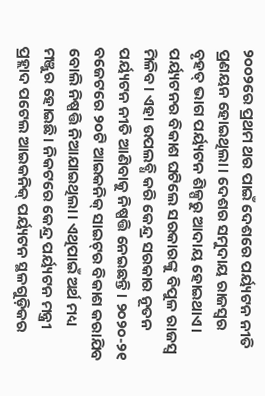୨୦୦୨ରେ ପ୍ରଥମ ଥର ପାଇଁ ଦେଶରେ ପର୍ୟ୍ୟଟନ ନୀତି ପ୍ରଣୟନ ହୋଇଥିଲା। ଦେଶର ସମୁଦାୟ ରାଜସ୍ବର ବୃହତ୍‌ ଭାଗ ପର୍ୟ୍ୟଟନ ଶିଳ୍ପରୁ ଆଦାୟ ହୋଇଥାଏ। ପର୍ୟ୍ୟଟନର ବିକାଶ ଘଟିଲେ ସରକାରଙ୍କୁ ବିପୁଳ ରାଜସ୍ବ ମିଳିବ। ଏହା ଉପଲବ୍ଧି କରି କେନ୍ଦ୍ର ସରକାର ନୂତନ ପର୍ୟ୍ୟଟନ ନୀତି ଆଣିବାକୁ ନିଷ୍ପତ୍ତି ନେଇଛନ୍ତି। ୨୦୨୦-୨୧ ବଜେଟରେ ୨୦ଟି ଆଇକନିକ୍‌ ସାଇଟ୍‌ର ବିକାଶ କରାଯିବ ବୋଲି ନିଷ୍ପତ୍ତି ନିଆଯାଇଥିଲା। ଏଥିପାଇଁ ଅର୍ଥ ମଧ୍ୟ ମଞ୍ଜୁର ହୋଇଛି। ନିକଟରେ କେନ୍ଦ୍ର ପର୍ୟ୍ୟଟନ ମନ୍ତ୍ରୀ ପ୍ରହ୍ଲାଦ ପଟେଲ ଆଇକନିକ୍‌ ପର୍ୟ୍ୟଟନ ସ୍ଥଳଗୁଡ଼ିକର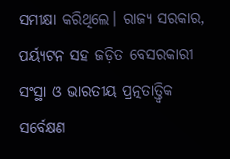ସମୀକ୍ଷା କରିଥିଲେ। ରାଜ୍ୟ ସରକାର, ପର୍ୟ୍ୟଟନ ସହ ଜଡ଼ିତ ବେସରକାରୀ ସଂସ୍ଥା ଓ ଭାରତୀୟ ପ୍ରତ୍ନତାତ୍ତ୍ବିକ ସର୍ବେକ୍ଷଣ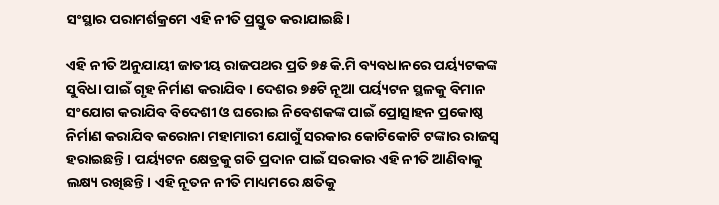ସଂସ୍ଥାର ପରାମର୍ଶକ୍ରମେ ଏହି ନୀତି ପ୍ରସ୍ତୁତ କରାଯାଇଛି।

ଏହି ନୀତି ଅନୁଯାୟୀ ଜାତୀୟ ରାଜପଥର ପ୍ରତି ୭୫ କି.ମି ବ୍ୟବଧାନରେ ପର୍ୟ୍ୟଟକଙ୍କ ସୁବିଧା ପାଇଁ ଗୃହ ନିର୍ମାଣ କରାଯିବ। ଦେଶର ୭୫ଟି ନୂଆ ପର୍ୟ୍ୟଟନ ସ୍ଥଳକୁ ବିମାନ ସଂଯୋଗ କରାଯିବ ବିଦେଶୀ ଓ ଘରୋଇ ନିବେଶକଙ୍କ ପାଇଁ ପ୍ରୋତ୍ସାହନ ପ୍ରକୋଷ୍ଠ ନିର୍ମାଣ କରାଯିବ କରୋନା ମହାମାରୀ ଯୋଗୁଁ ସରକାର କୋଟିକୋଟି ଟଙ୍କାର ରାଜସ୍ବ ହରାଇଛନ୍ତି। ପର୍ୟ୍ୟଟନ କ୍ଷେତ୍ରକୁ ଗତି ପ୍ରଦାନ ପାଇଁ ସରକାର ଏହି ନୀତି ଆଣିବାକୁ ଲକ୍ଷ୍ୟ ରଖିଛନ୍ତି। ଏହି ନୂତନ ନୀତି ମାଧ୍ୟମରେ କ୍ଷତିକୁ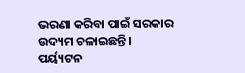ଭରଣା କରିବା ପାଇଁ ସରକାର ଉଦ୍ୟମ ଚଳାଇଛନ୍ତି। ପର୍ୟ୍ୟଟନ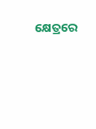କ୍ଷେତ୍ରରେ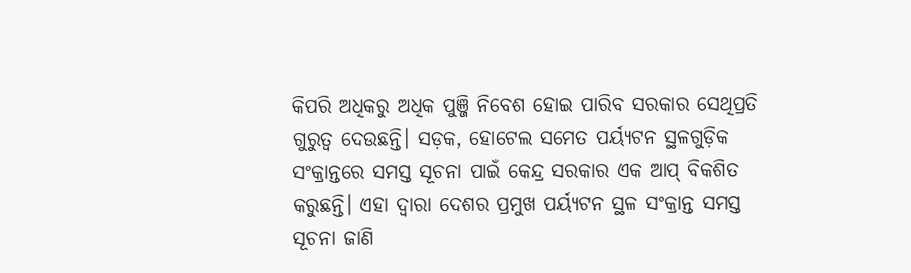କିପରି ଅଧିକରୁ ଅଧିକ ପୁଞ୍ଜି ନିବେଶ ହୋଇ ପାରିବ ସରକାର ସେଥିପ୍ରତି ଗୁରୁତ୍ବ ଦେଉଛନ୍ତି। ସଡ଼କ, ହୋଟେଲ ସମେତ ପର୍ୟ୍ୟଟନ ସ୍ଥଳଗୁଡ଼ିକ ସଂକ୍ରାନ୍ତରେ ସମସ୍ତ ସୂଚନା ପାଇଁ କେନ୍ଦ୍ର ସରକାର ଏକ ଆପ୍‌ ବିକଶିତ କରୁଛନ୍ତି। ଏହା ଦ୍ବାରା ଦେଶର ପ୍ରମୁଖ ପର୍ୟ୍ୟଟନ ସ୍ଥଳ ସଂକ୍ରାନ୍ତ ସମସ୍ତ ସୂଚନା ଜାଣି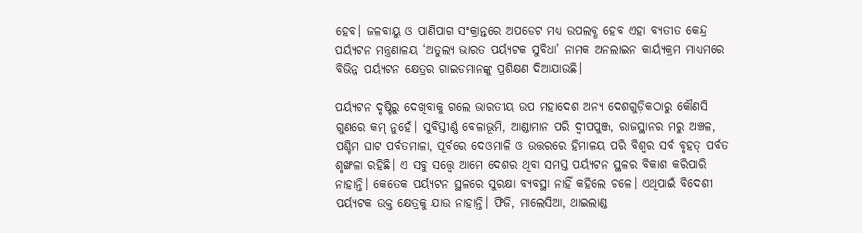ହେବ। ଜଳବାୟୁ ଓ ପାଣିପାଗ ସଂକ୍ରାନ୍ତରେ ଅପଡେଟ ମଧ୍ୟ ଉପଲବ୍ଧ ହେବ ଏହା ବ୍ୟତୀତ କେନ୍ଦ୍ର ପର୍ୟ୍ୟଟନ ମନ୍ତ୍ରଣାଳୟ ‘ଅତୁଲ୍ୟ ଭାରତ ପର୍ୟ୍ୟଟକ ସୁବିଧା’ ନାମକ ଅନଲାଇନ କାର୍ୟ୍ୟକ୍ରମ ମାଧ୍ୟମରେ ବିଭିନ୍ନ ପର୍ୟ୍ୟଟନ କ୍ଷେତ୍ରର ଗାଇଡମାନଙ୍କୁ ପ୍ରଶିକ୍ଷଣ ଦିଆଯାଉଛି।

ପର୍ୟ୍ୟଟନ ଦୃଷ୍ଟିରୁ ଦେଖିବାକୁ ଗଲେ ଭାରତୀୟ ଉପ ମହାଦେଶ ଅନ୍ୟ ଦେଶଗୁଡ଼ିକଠାରୁ କୌଣସି ଗୁଣରେ କମ୍‌ ନୁହେଁ। ସୁବିସ୍ତୀର୍ଣ୍ଣ ବେଳାଭୂମି, ଆଣ୍ଡାମାନ ପରି ଦ୍ବୀପପୁଞ୍ଜ, ରାଜସ୍ଥାନର ମରୁ ଅଞ୍ଚଳ, ପଶ୍ଚିମ ଘାଟ ପର୍ବତମାଳା, ପୂର୍ବରେ ଦେଓମାଳି ଓ ଉତ୍ତରରେ ହିମାଳୟ ପରି ବିଶ୍ବର ସର୍ବ ବୃହତ୍‌ ପର୍ବତ ଶୃଙ୍ଖଳା ରହିଛି। ଏ ସବୁ ସତ୍ତ୍ବେ ଆମେ ଦେଶର ଥିବା ସମସ୍ତ ପର୍ୟ୍ୟଟନ ସ୍ଥଳର ବିକାଶ କରିପାରି ନାହାନ୍ତି। କେତେକ ପର୍ୟ୍ୟଟନ ସ୍ଥଳରେ ସୁରକ୍ଷା ବ୍ୟବସ୍ଥା ନାହିଁ କହିଲେ ଚଳେ। ଏଥିପାଇଁ ବିଦେଶୀ ପର୍ୟ୍ୟଟକ ଉକ୍ତ କ୍ଷେତ୍ରକୁ ଯାଉ ନାହାନ୍ତି। ଫିଜି, ମାଲେସିଆ, ଥାଇଲାଣ୍ଡ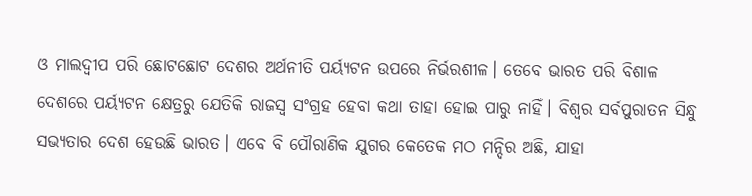ଓ ମାଲଦ୍ବୀପ ପରି ଛୋଟଛୋଟ ଦେଶର ଅର୍ଥନୀତି ପର୍ୟ୍ୟଟନ ଉପରେ ନିର୍ଭରଶୀଳ। ତେବେ ଭାରତ ପରି ବିଶାଳ ଦେଶରେ ପର୍ୟ୍ୟଟନ କ୍ଷେତ୍ରରୁ ଯେତିକି ରାଜସ୍ବ ସଂଗ୍ରହ ହେବା କଥା ତାହା ହୋଇ ପାରୁ ନାହିଁ। ବିଶ୍ବର ସର୍ବପୁରାତନ ସିନ୍ଧୁ ସଭ୍ୟତାର ଦେଶ ହେଉଛି ଭାରତ। ଏବେ ବି ପୌରାଣିକ ଯୁଗର କେତେକ ମଠ ମନ୍ଦିର ଅଛି, ଯାହା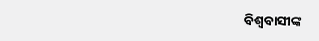ବିଶ୍ବବାସୀଙ୍କ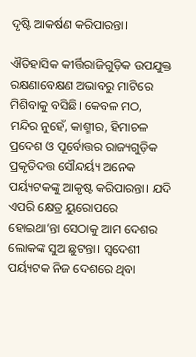ଦୃଷ୍ଟି ଆକର୍ଷଣ କରିପାରନ୍ତା।

ଐତିହାସିକ କୀର୍ତ୍ତିରାଜିଗୁଡ଼ିକ ଉପଯୁକ୍ତ ରକ୍ଷଣାବେକ୍ଷଣ ଅଭାବରୁ ମାଟିରେ ମିଶିବାକୁ ବସିଛି। କେବଳ ମଠ, ମନ୍ଦିର ନୁହେଁ, କାଶ୍ମୀର, ହିମାଚଳ ପ୍ରଦେଶ ଓ ପୂର୍ବୋତ୍ତର ରାଜ୍ୟଗୁଡ଼ିକ ପ୍ରକୃତିଦତ୍ତ ସୌନ୍ଦର୍ୟ୍ୟ ଅନେକ ପର୍ୟ୍ୟଟକଙ୍କୁ ଆକୃଷ୍ଟ କରିପାରନ୍ତା। ଯଦି ଏପରି କ୍ଷେତ୍ର ୟୁରୋପରେ ହୋଇଥା’ନ୍ତା ସେଠାକୁ ଆମ ଦେଶର ଲୋକଙ୍କ ସୁଅ ଛୁଟନ୍ତା। ସ୍ବଦେଶୀ ପର୍ୟ୍ୟଟକ ନିଜ ଦେଶରେ ଥିବା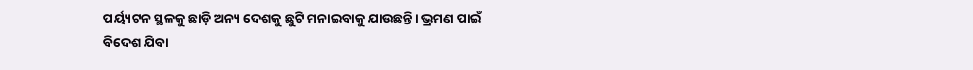ପର୍ୟ୍ୟଟନ ସ୍ଥଳକୁ ଛାଡ଼ି ଅନ୍ୟ ଦେଶକୁ ଛୁଟି ମନାଇବାକୁ ଯାଉଛନ୍ତି। ଭ୍ରମଣ ପାଇଁ ବିଦେଶ ଯିବା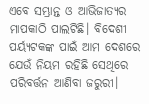ଏବେ ସମ୍ଭ୍ରାନ୍ତ ଓ ଆଭିଜାତ୍ୟର ମାପକାଠି ପାଲଟିଛି। ବିଦେଶୀ ପର୍ୟ୍ୟଟକଙ୍କ ପାଇଁ ଆମ ଦେଶରେ ଯେଉଁ ନିୟମ ରହିଛି ସେଥିରେ ପରିବର୍ତ୍ତନ ଆଣିବା ଜରୁରୀ।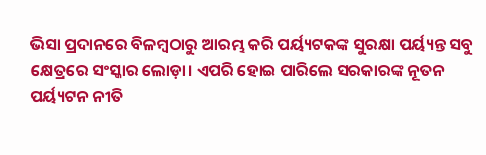ଭିସା ପ୍ରଦାନରେ ବିଳମ୍ବଠାରୁ ଆରମ୍ଭ କରି ପର୍ୟ୍ୟଟକଙ୍କ ସୁରକ୍ଷା ପର୍ୟ୍ୟନ୍ତ ସବୁ କ୍ଷେତ୍ରରେ ସଂସ୍କାର ଲୋଡ଼ା। ଏପରି ହୋଇ ପାରିଲେ ସରକାରଙ୍କ ନୂତନ ପର୍ୟ୍ୟଟନ ନୀତି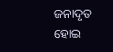ଜନାଦୃତ ହୋଇ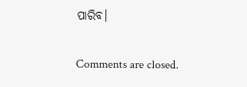ପାରିବ।

Comments are closed.